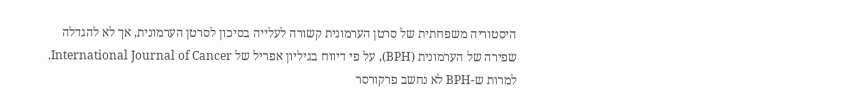היסטוריה משפחתית של סרטן הערמונית קשורה לעלייה בסיכון לסרטן הערמונית, אך לא להגדלה שפירה של הערמונית (BPH), על פי דיווח בגיליון אפריל של International Journal of Cancer.
למרות ש-BPH לא נחשב פרקורסר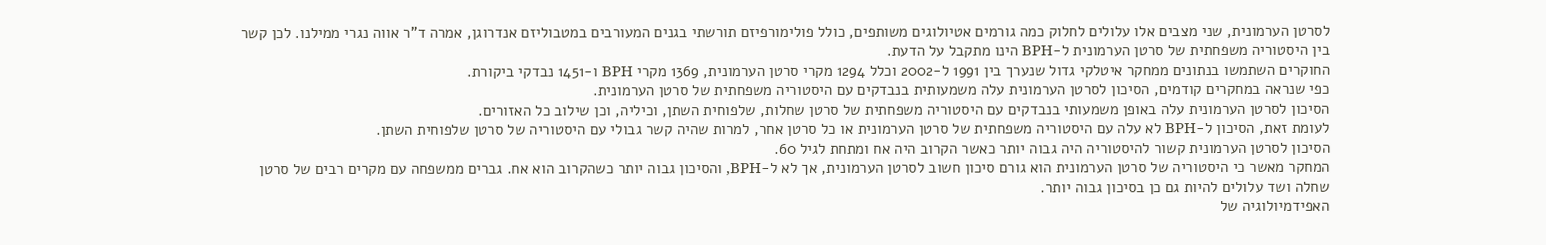לסרטן הערמונית, שני מצבים אלו עלולים לחלוק כמה גורמים אטיולוגים משותפים, כולל פולימורפיזם תורשתי בגנים המעורבים במטבוליזם אנדרוגן, אמרה ד”ר אווה נגרי ממילנו. לכן קשר בין היסטוריה משפחתית של סרטן הערמונית ל-BPH הינו מתקבל על הדעת.
החוקרים השתמשו בנתונים ממחקר איטלקי גדול שנערך בין 1991 ל-2002 וכלל 1294 מקרי סרטן הערמונית, 1369 מקרי BPH ו-1451 נבדקי ביקורת.
כפי שנראה במחקרים קודמים, הסיכון לסרטן הערמונית עלה משמעותית בנבדקים עם היסטוריה משפחתית של סרטן הערמונית.
הסיכון לסרטן הערמונית עלה באופן משמעותי בנבדקים עם היסטוריה משפחתית של סרטן שחלות, שלפוחית השתן, וכיליה, וכן שילוב כל האזורים.
לעומת זאת, הסיכון ל-BPH לא עלה עם היסטוריה משפחתית של סרטן הערמונית או כל סרטן אחר, למרות שהיה קשר גבולי עם היסטוריה של סרטן שלפוחית השתן.
הסיכון לסרטן הערמונית קשור להיסטוריה היה גבוה יותר כאשר הקרוב היה אח ומתחת לגיל 60.
המחקר מאשר כי היסטוריה של סרטן הערמונית הוא גורם סיכון חשוב לסרטן הערמונית, אך לא ל-BPH, והסיכון גבוה יותר כשהקרוב הוא אח. גברים ממשפחה עם מקרים רבים של סרטן שחלה ושד עלולים להיות גם כן בסיכון גבוה יותר.
האפידמיולוגיה של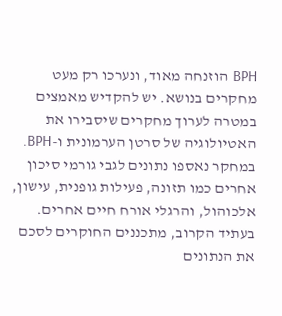BPH הוזנחה מאוד, ונערכו רק מעט מחקרים בנושא. יש להקדיש מאמצים במטרה לערוך מחקרים שיסבירו את האטיולוגיה של סרטן הערמונית ו-BPH.
במחקר נאספו נתונים לגבי גורמי סיכון אחרים כמו תזונה, פעילות גופנית, עישון, אלכוהול, והרגלי אורח חיים אחרים. בעתיד הקרוב, מתכננים החוקרים לסכם את הנתונים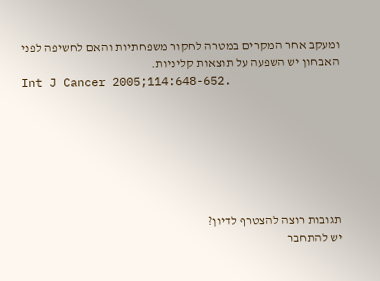ומעקב אחר המקרים במטרה לחקור משפחתיות והאם לחשיפה לפני האבחון יש השפעה על תוצאות קליניות.
Int J Cancer 2005;114:648-652.







תגובות רוצה להצטרף לדיון?
יש להתחבר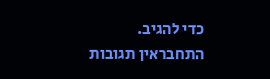כדי להגיב.
התחבראין תגובות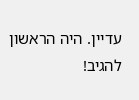עדיין. היה הראשון להגיב!